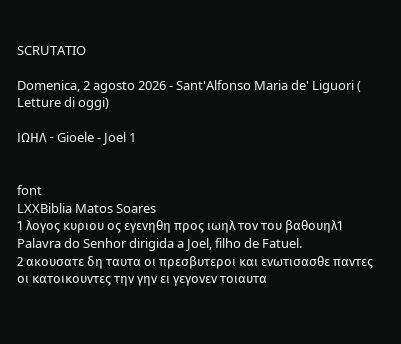SCRUTATIO

Domenica, 2 agosto 2026 - Sant'Alfonso Maria de' Liguori ( Letture di oggi)

ΙΩΗΛ - Gioele - Joel 1


font
LXXBiblia Matos Soares
1 λογος κυριου ος εγενηθη προς ιωηλ τον του βαθουηλ1 Palavra do Senhor dirigida a Joel, filho de Fatuel.
2 ακουσατε δη ταυτα οι πρεσβυτεροι και ενωτισασθε παντες οι κατοικουντες την γην ει γεγονεν τοιαυτα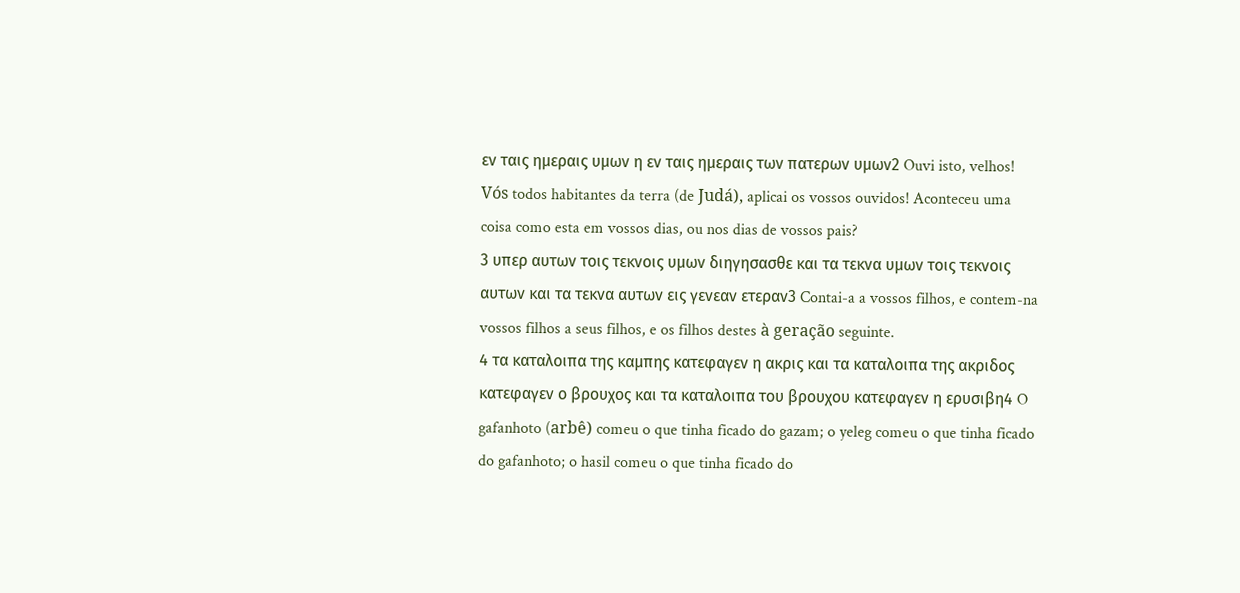εν ταις ημεραις υμων η εν ταις ημεραις των πατερων υμων2 Ouvi isto, velhos! Vós todos habitantes da terra (de Judá), aplicai os vossos ouvidos! Aconteceu uma coisa como esta em vossos dias, ou nos dias de vossos pais?
3 υπερ αυτων τοις τεκνοις υμων διηγησασθε και τα τεκνα υμων τοις τεκνοις αυτων και τα τεκνα αυτων εις γενεαν ετεραν3 Contai-a a vossos filhos, e contem-na vossos filhos a seus filhos, e os filhos destes à geração seguinte.
4 τα καταλοιπα της καμπης κατεφαγεν η ακρις και τα καταλοιπα της ακριδος κατεφαγεν ο βρουχος και τα καταλοιπα του βρουχου κατεφαγεν η ερυσιβη4 O gafanhoto (arbê) comeu o que tinha ficado do gazam; o yeleg comeu o que tinha ficado do gafanhoto; o hasil comeu o que tinha ficado do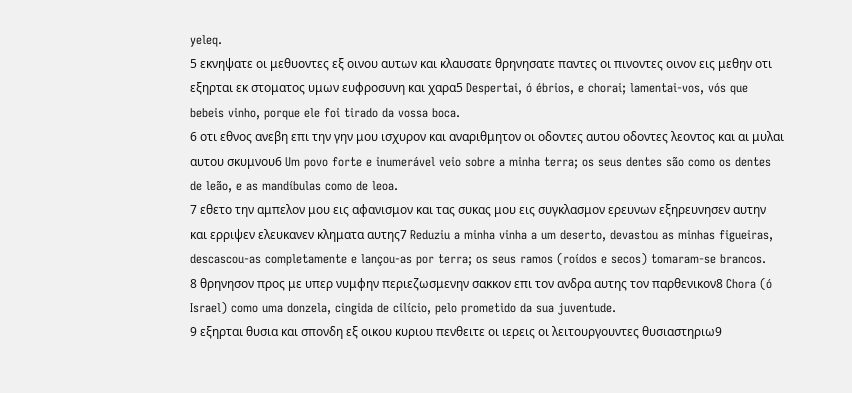yeleq.
5 εκνηψατε οι μεθυοντες εξ οινου αυτων και κλαυσατε θρηνησατε παντες οι πινοντες οινον εις μεθην οτι εξηρται εκ στοματος υμων ευφροσυνη και χαρα5 Despertai, ó ébrios, e chorai; lamentai-vos, vós que bebeis vinho, porque ele foi tirado da vossa boca.
6 οτι εθνος ανεβη επι την γην μου ισχυρον και αναριθμητον οι οδοντες αυτου οδοντες λεοντος και αι μυλαι αυτου σκυμνου6 Um povo forte e inumerável veio sobre a minha terra; os seus dentes são como os dentes de leão, e as mandíbulas como de leoa.
7 εθετο την αμπελον μου εις αφανισμον και τας συκας μου εις συγκλασμον ερευνων εξηρευνησεν αυτην και ερριψεν ελευκανεν κληματα αυτης7 Reduziu a minha vinha a um deserto, devastou as minhas figueiras, descascou-as completamente e lançou-as por terra; os seus ramos (roídos e secos) tomaram-se brancos.
8 θρηνησον προς με υπερ νυμφην περιεζωσμενην σακκον επι τον ανδρα αυτης τον παρθενικον8 Chora (ó Israel) como uma donzela, cingida de cilício, pelo prometido da sua juventude.
9 εξηρται θυσια και σπονδη εξ οικου κυριου πενθειτε οι ιερεις οι λειτουργουντες θυσιαστηριω9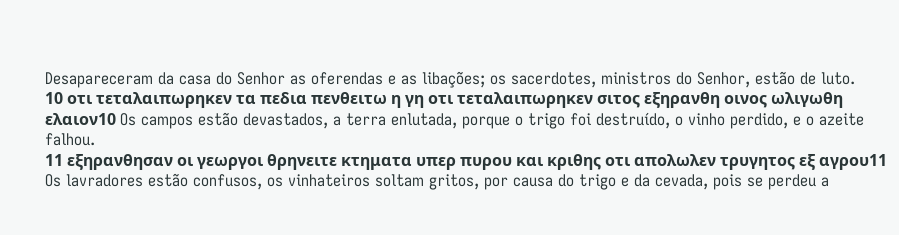Desapareceram da casa do Senhor as oferendas e as libações; os sacerdotes, ministros do Senhor, estão de luto.
10 οτι τεταλαιπωρηκεν τα πεδια πενθειτω η γη οτι τεταλαιπωρηκεν σιτος εξηρανθη οινος ωλιγωθη ελαιον10 Os campos estão devastados, a terra enlutada, porque o trigo foi destruído, o vinho perdido, e o azeite falhou.
11 εξηρανθησαν οι γεωργοι θρηνειτε κτηματα υπερ πυρου και κριθης οτι απολωλεν τρυγητος εξ αγρου11 Os lavradores estão confusos, os vinhateiros soltam gritos, por causa do trigo e da cevada, pois se perdeu a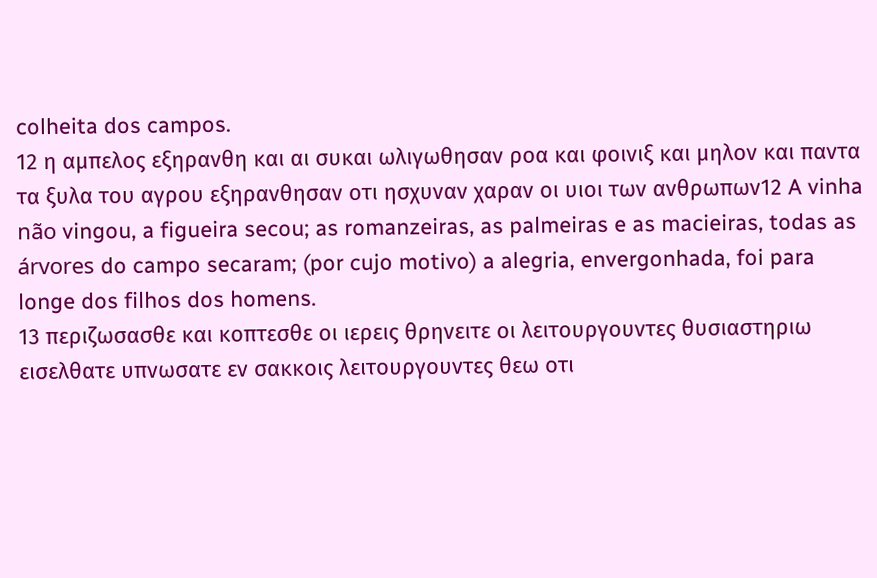colheita dos campos.
12 η αμπελος εξηρανθη και αι συκαι ωλιγωθησαν ροα και φοινιξ και μηλον και παντα τα ξυλα του αγρου εξηρανθησαν οτι ησχυναν χαραν οι υιοι των ανθρωπων12 A vinha não vingou, a figueira secou; as romanzeiras, as palmeiras e as macieiras, todas as árvores do campo secaram; (por cujo motivo) a alegria, envergonhada, foi para longe dos filhos dos homens.
13 περιζωσασθε και κοπτεσθε οι ιερεις θρηνειτε οι λειτουργουντες θυσιαστηριω εισελθατε υπνωσατε εν σακκοις λειτουργουντες θεω οτι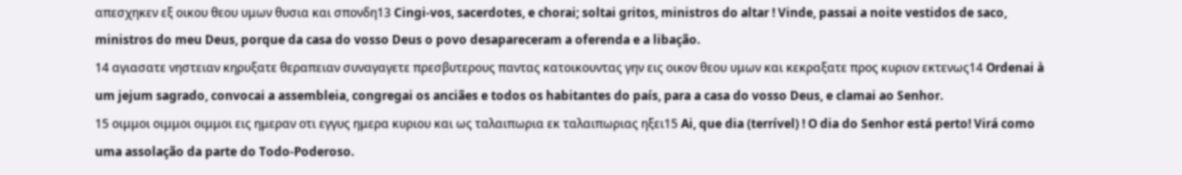απεσχηκεν εξ οικου θεου υμων θυσια και σπονδη13 Cingi-vos, sacerdotes, e chorai; soltai gritos, ministros do altar ! Vinde, passai a noite vestidos de saco, ministros do meu Deus, porque da casa do vosso Deus o povo desapareceram a oferenda e a libação.
14 αγιασατε νηστειαν κηρυξατε θεραπειαν συναγαγετε πρεσβυτερους παντας κατοικουντας γην εις οικον θεου υμων και κεκραξατε προς κυριον εκτενως14 Ordenai à um jejum sagrado, convocai a assembleia, congregai os anciães e todos os habitantes do país, para a casa do vosso Deus, e clamai ao Senhor.
15 οιμμοι οιμμοι οιμμοι εις ημεραν οτι εγγυς ημερα κυριου και ως ταλαιπωρια εκ ταλαιπωριας ηξει15 Ai, que dia (terrível) ! O dia do Senhor está perto! Virá como uma assolação da parte do Todo-Poderoso.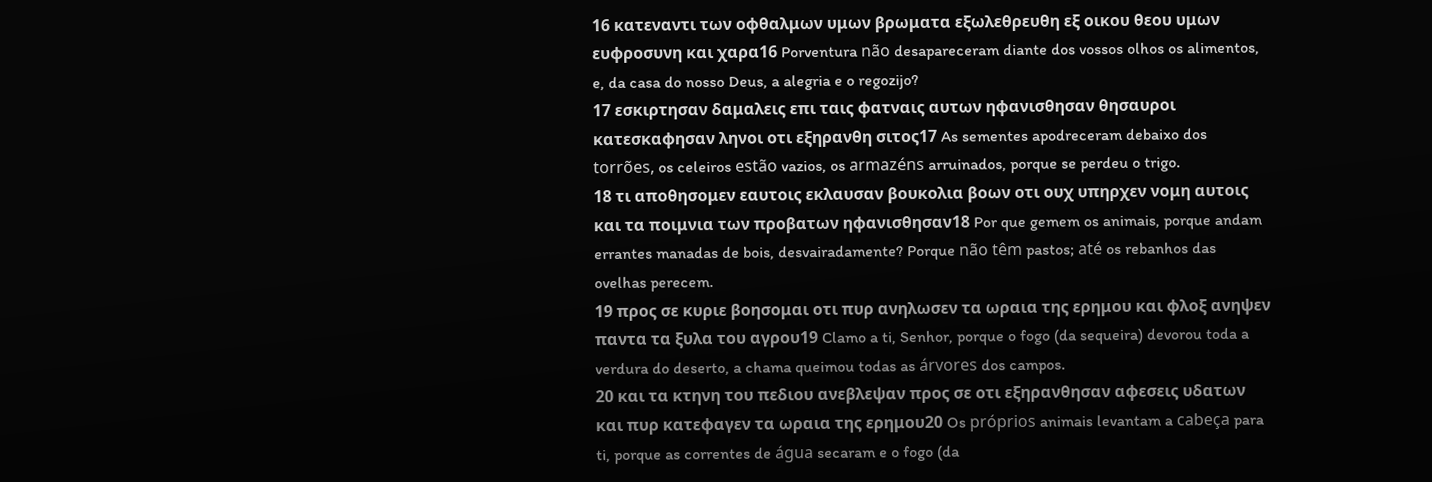16 κατεναντι των οφθαλμων υμων βρωματα εξωλεθρευθη εξ οικου θεου υμων ευφροσυνη και χαρα16 Porventura não desapareceram diante dos vossos olhos os alimentos, e, da casa do nosso Deus, a alegria e o regozijo?
17 εσκιρτησαν δαμαλεις επι ταις φατναις αυτων ηφανισθησαν θησαυροι κατεσκαφησαν ληνοι οτι εξηρανθη σιτος17 As sementes apodreceram debaixo dos torrões, os celeiros estão vazios, os armazéns arruinados, porque se perdeu o trigo.
18 τι αποθησομεν εαυτοις εκλαυσαν βουκολια βοων οτι ουχ υπηρχεν νομη αυτοις και τα ποιμνια των προβατων ηφανισθησαν18 Por que gemem os animais, porque andam errantes manadas de bois, desvairadamente? Porque não têm pastos; até os rebanhos das ovelhas perecem.
19 προς σε κυριε βοησομαι οτι πυρ ανηλωσεν τα ωραια της ερημου και φλοξ ανηψεν παντα τα ξυλα του αγρου19 Clamo a ti, Senhor, porque o fogo (da sequeira) devorou toda a verdura do deserto, a chama queimou todas as árvores dos campos.
20 και τα κτηνη του πεδιου ανεβλεψαν προς σε οτι εξηρανθησαν αφεσεις υδατων και πυρ κατεφαγεν τα ωραια της ερημου20 Os próprios animais levantam a cabeça para ti, porque as correntes de água secaram e o fogo (da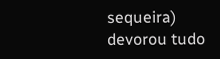sequeira) devorou tudo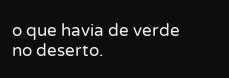o que havia de verde no deserto.